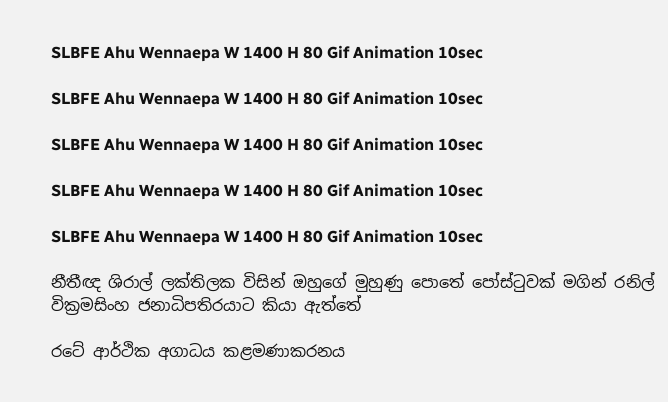SLBFE Ahu Wennaepa W 1400 H 80 Gif Animation 10sec

SLBFE Ahu Wennaepa W 1400 H 80 Gif Animation 10sec

SLBFE Ahu Wennaepa W 1400 H 80 Gif Animation 10sec

SLBFE Ahu Wennaepa W 1400 H 80 Gif Animation 10sec

SLBFE Ahu Wennaepa W 1400 H 80 Gif Animation 10sec

නීතීඥ ශිරාල් ලක්තිලක විසින් ඔහුගේ මුහුණු පොතේ පෝස්ටුවක් මගින් රනිල් වික්‍රමසිංහ ජනාධිපතිරයාට කියා ඇත්තේ

රටේ ආර්ථික අගාධය කළමණාකරනය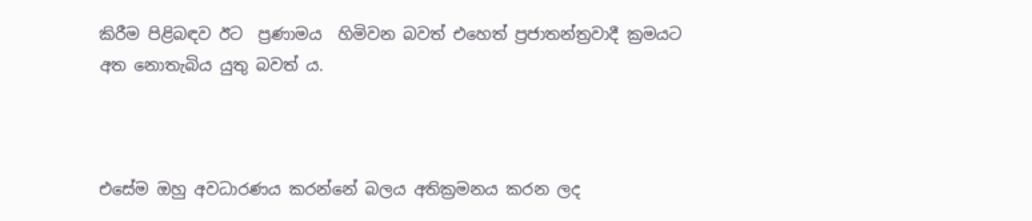කිරීම පිළිබඳව ඊට  ප්‍රණාමය  හිමිවන බවත් එහෙත් ප්‍රජාතන්ත්‍රවාදී ක්‍රමයට අත නොතැබිය යුතු බවත් ය.



එසේම ඔහු අවධාරණය කරන්නේ බලය අතික්‍රමනය කරන ලද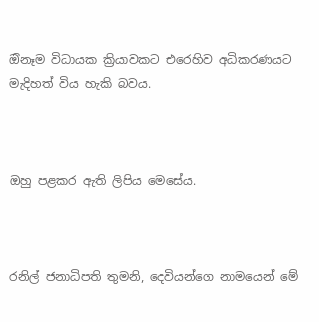ඔිනෑම විධායක ක්‍රියාවකට එරෙහිව අධිකරණයට මැදිහත් විය හැකි බවය.



ඔහු පළකර ඇති ලිපිය මෙසේය.



රනිල් ජනාධිපති තුමනි, දෙවියන්ගෙ නාමයෙන් මේ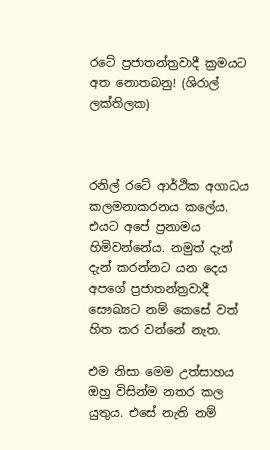රටේ ප්‍රජාතන්ත්‍රවාදී ක්‍රමයට අත නොතබනු! (ශිරාල් ලක්තිලක)



රනිල් රටේ ආර්ථික අගාධය කලමනාකරනය කලේය. එයට අපේ ප්‍රනාමය හිමිවන්නේය. නමුත් දැන් දැන් කරන්නට යන දෙය අපගේ ප්‍රජාතන්ත්‍රවාදී සෞඛ්‍යට නම් කෙසේ වත් හිත කර වන්නේ නැත.

එම නිසා මෙම උත්සාහය ඔහු විසින්ම නතර කල යුතුය. එසේ නැති නම්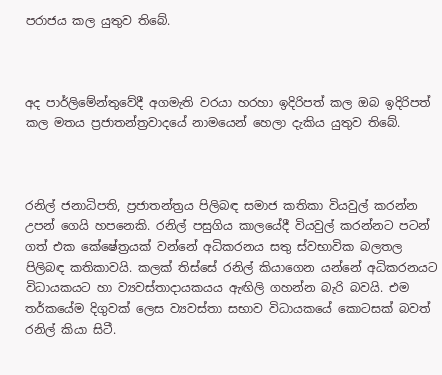පරාජය කල යුතුව තිබේ.



අද පාර්ලිමේන්තුවේදී අගමැති වරයා හරහා ඉදිරිපත් කල ඔබ ඉදිරිපත් කල මතය ප්‍රජාතන්ත්‍රවාදයේ නාමයෙන් හෙලා දැකිය යුතුව තිබේ.



රනිල් ජනාධිපති, ප්‍රජාතන්ත්‍රය පිලිබඳ සමාජ කතිකා වියවුල් කරන්න උපන් ගෙයි හපනෙකි. රනිල් පසුගිය කාලයේදී වියවුල් කරන්නට පටන් ගත් එක කේෂේත්‍රයක් වන්නේ අධිකරනය සතු ස්වභාවික බලතල පිලිබඳ කතිකාවයි. කලක් තිස්සේ රනිල් කියාගෙන යන්නේ අධිකරනයට විධායකයට හා ව්‍යවස්තාදායකයය ඇඟිලි ගහන්න බැරි බවයි. එම තර්කයේම දිගුවක් ලෙස ව්‍යවස්තා සභාව විධායකයේ කොටසක් බවත් රනිල් කියා සිටී.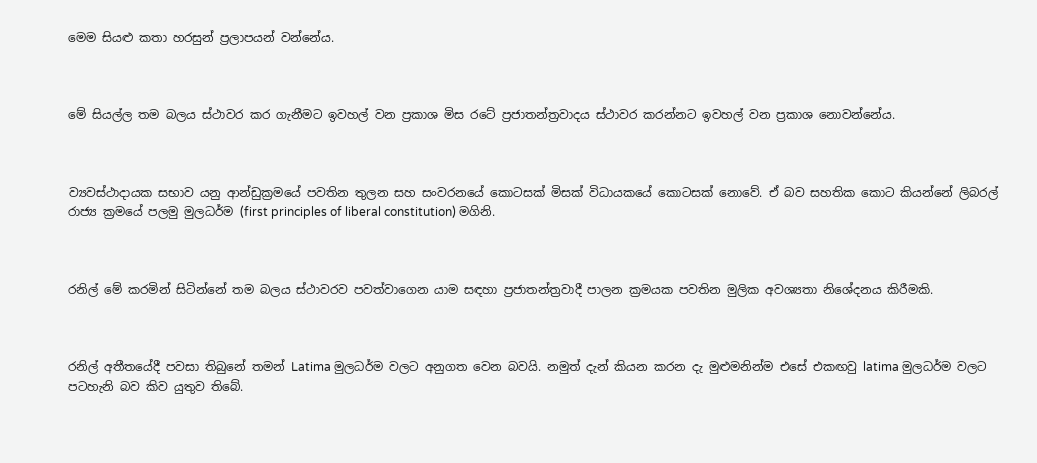මෙම සියළු කතා හරසුන් ප්‍රලාපයන් වන්නේය.



මේ සියල්ල තම බලය ස්ථාවර කර ගැනීමට ඉවහල් වන ප්‍රකාශ මිස රටේ ප්‍රජාතන්ත්‍රවාදය ස්ථාවර කරන්නට ඉවහල් වන ප්‍රකාශ නොවන්නේය.



ව්‍යවස්ථාදායක සභාව යනු ආන්ඩුක්‍රමයේ පවතින තුලන සහ සංවරනයේ කොටසක් මිසක් විධායකයේ කොටසක් නොවේ. ඒ බව සහතික කොට කියන්නේ ලිබරල් රාජ්‍ය ක්‍රමයේ පලමු මුලධර්ම (first principles of liberal constitution) මගිනි.



රනිල් මේ කරමින් සිටින්නේ තම බලය ස්ථාවරව පවත්වාගෙන යාම සඳහා ප්‍රජාතන්ත්‍රවාදී පාලන ක්‍රමයක පවතින මුලික අවශ්‍යතා නිශේදනය කිරීමකි.



රනිල් අතීතයේදී පවසා තිබුනේ තමන් Latima මුලධර්ම වලට අනුගත වෙන බවයි. නමුත් දැන් කියන කරන දැ මුළුමනින්ම එසේ එකඟවු latima මුලධර්ම වලට පටහැනි බව කිව යුතුව තිබේ.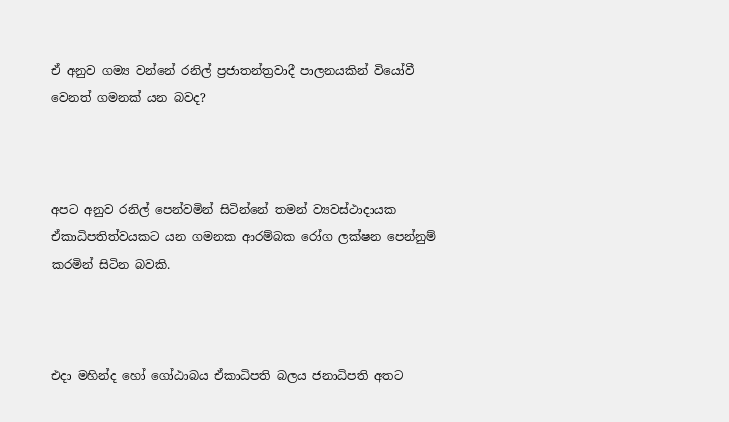ඒ අනුව ගම්‍ය වන්නේ රනිල් ප්‍රජාතන්ත්‍රවාදී පාලනයකින් වියෝවී වෙනත් ගමනක් යන බවද?



අපට අනුව රනිල් පෙන්වමින් සිටින්නේ තමන් ව්‍යවස්ථාදායක ඒකාධිපතිත්වයකට යන ගමනක ආරම්බක රෝග ලක්ෂන පෙන්නුම් කරමින් සිටින බවකි.



එදා මහින්ද හෝ ගෝඨාබය ඒකාධිපති බලය ජනාධිපති අතට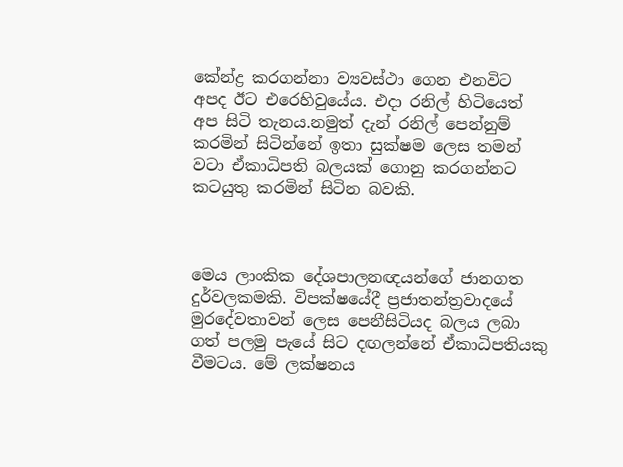කේන්ද්‍ර කරගන්නා ව්‍යවස්ථා ගෙන එනවිට අපද ඊට එරෙහිවුයේය. එදා රනිල් හිටියෙත් අප සිටි තැනය.නමුත් දැන් රනිල් පෙන්නුම් කරමින් සිටින්නේ ඉතා සුක්ෂම ලෙස තමන් වටා ඒකාධිපති බලයක් ගොනු කරගන්නට කටයුතු කරමින් සිටින බවකි.



මෙය ලාංකික දේශපාලනඥයන්ගේ ජානගත දුර්වලකමකි. විපක්ෂයේදී ප්‍රජාතන්ත්‍රවාදයේ මුරදේවතාවන් ලෙස පෙනීසිටියද බලය ලබා ගත් පලමු පැයේ සිට දඟලන්නේ ඒකාධිපතියකු වීමටය. මේ ලක්ෂනය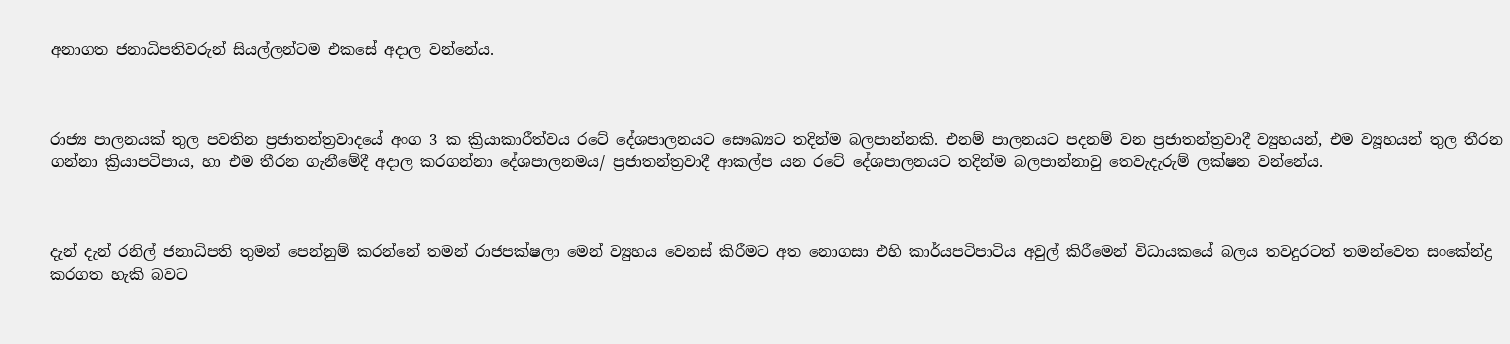අනාගත ජනාධිපතිවරුන් සියල්ලන්ටම එකසේ අදාල වන්නේය.



රාජ්‍ය පාලනයක් තුල පවතින ප්‍රජාතන්ත්‍රවාදයේ අංග 3 ක ක්‍රියාකාරීත්වය රටේ දේශපාලනයට සෞඛ්‍යට තදින්ම බලපාන්නකි. එනම් පාලනයට පදනම් වන ප්‍රජාතන්ත්‍රවාදී ව්‍යුහයන්, එම ව්‍යූහයන් තුල තීරන ගන්නා ක්‍රියාපටිපාය, හා එම තීරන ගැනීමේදී අදාල කරගන්නා දේශපාලනමය/ ප්‍රජාතන්ත්‍රවාදී ආකල්ප යන රටේ දේශපාලනයට තදින්ම බලපාන්නාවු තෙවැදැරුම් ලක්ෂන වන්නේය.



දැන් දැන් රනිල් ජනාධිපති තුමන් පෙන්නුම් කරන්නේ තමන් රාජපක්ෂලා මෙන් ව්‍යුහය වෙනස් කිරීමට අත නොගසා එහි කාර්යපටිපාටිය අවුල් කිරීමෙන් විධායකයේ බලය තවදුරටත් තමන්වෙත සංකේන්ද්‍ර කරගත හැකි බවට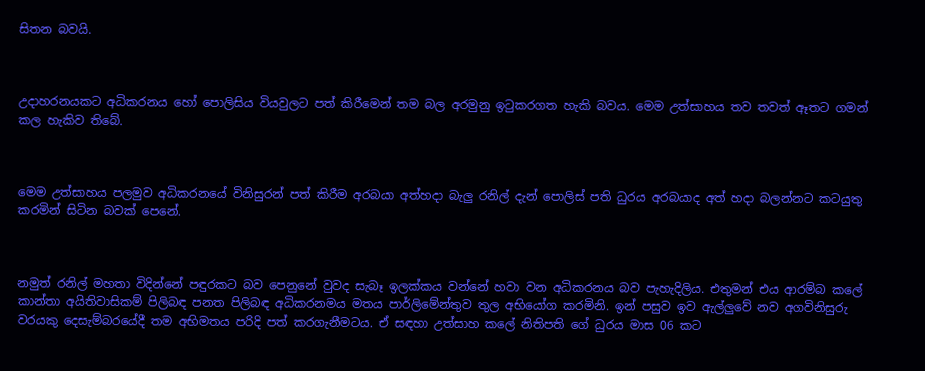සිතන බවයි.



උදාහරනයකට අධිකරනය හෝ පොලිසිය වියවුලට පත් කිරීමෙන් තම බල අරමුනු ඉටුකරගත හැකි බවය. මෙම උත්සාහය තව තවත් ඈතට ගමන් කල හැකිව තිබේ.



මෙම උත්සාහය පලමුව අධිකරනයේ විනිසුරන් පත් කිරීම අරබයා අත්හදා බැලු රනිල් දැන් පොලිස් පති ධුරය අරබයාද අත් හදා බලන්නට කටයුතු කරමින් සිටින බවක් පෙනේ.



නමුත් රනිල් මහතා විදින්නේ පඳුරකට බව පෙනුනේ වුවද සැබෑ ඉලක්කය වන්නේ හවා වන අධිකරනය බව පැහැදිලිය. එතුමන් එය ආරම්බ කලේ කාන්තා අයිතිවාසිකම් පිලිබඳ පනත පිලිබඳ අධිකරනමය මතය පාර්ලිමේන්තුව තුල අභියෝග කරමිනි. ඉන් පසුව ඉව ඇල්ලුවේ නව අගවිනිසුරු වරයකු දෙසැම්බරයේදී තම අභිමතය පරිදි පත් කරගැනීමටය. ඒ සඳහා උත්සාහ කලේ නිතිපති ගේ ධුරය මාස 06 කට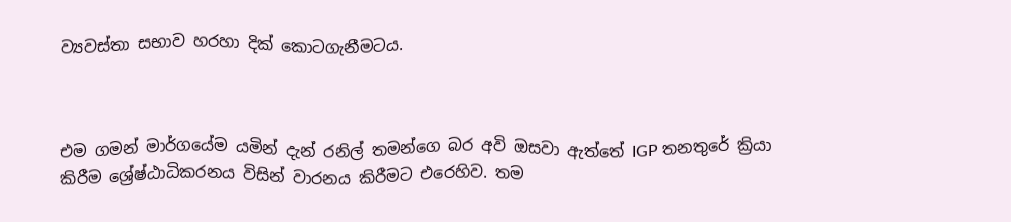ව්‍යවස්තා සභාව හරහා දික් කොටගැනීමටය.



එම ගමන් මාර්ගයේම යමින් දැන් රනිල් තමන්ගෙ බර අවි ඔසවා ඇත්තේ IGP තනතුරේ ක්‍රියා කිරීම ශ්‍රේෂ්ඨාධිකරනය විසින් වාරනය කිරීමට එරෙහිව. තම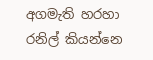අගමැති හරහා රනිල් කියන්නෙ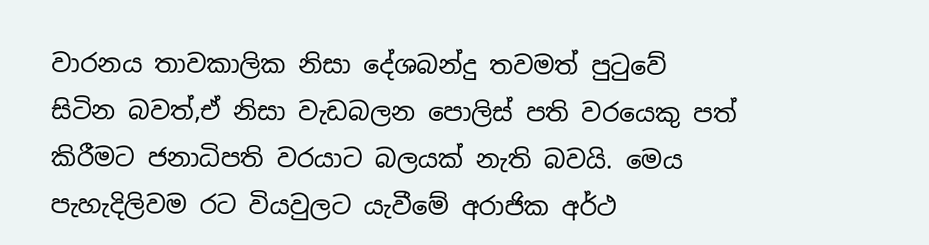වාරනය තාවකාලික නිසා දේශබන්දු තවමත් පුටුවේ සිටින බවත්,ඒ නිසා වැඩබලන පොලිස් පති වරයෙකු පත් කිරීමට ජනාධිපති වරයාට බලයක් නැති බවයි. මෙය පැහැදිලිවම රට වියවුලට යැවීමේ අරාජික අර්ථ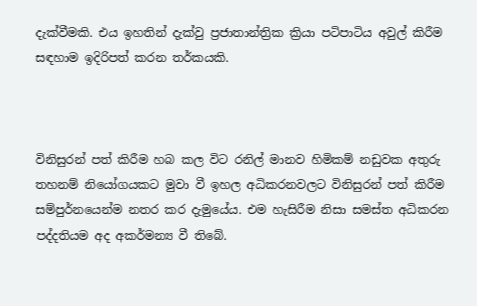දැක්වීමකි. එය ඉහතින් දැක්වු ප්‍රජාතාන්ත්‍රික ක්‍රියා පටිපාටිය අවුල් කිරීම සඳහාම ඉදිරිපත් කරන තර්කයකි.



විනිසුරන් පත් කිරීම හබ කල විට රනිල් මානව හිමිකම් නඩුවක අතුරු තහනම් නියෝගයකට මුවා වී ඉහල අධිකරනවලට විනිසුරන් පත් කිරීම සම්පුර්නයෙන්ම නතර කර දැමුයේය. එම හැසිරීම නිසා සමස්ත අධිකරන පද්දතියම අද අකර්මන්‍ය වී තිබේ.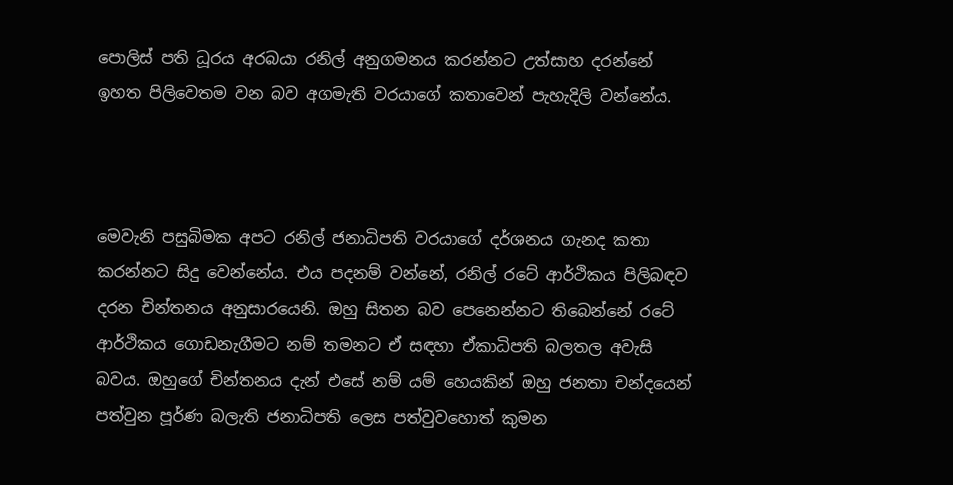පොලිස් පති ධූරය අරබයා රනිල් අනුගමනය කරන්නට උත්සාහ දරන්නේ ඉහත පිලිවෙතම වන බව අගමැති වරයාගේ කතාවෙන් පැහැදිලි වන්නේය.



මෙවැනි පසුබිමක අපට රනිල් ජනාධිපති වරයාගේ දර්ශනය ගැනද කතා කරන්නට සිදු වෙන්නේය. එය පදනම් වන්නේ, රනිල් රටේ ආර්ථිකය පිලිබඳව දරන චින්තනය අනුසාරයෙනි. ඔහු සිතන බව පෙනෙන්නට තිබෙන්නේ රටේ ආර්ථිකය ගොඩනැගීමට නම් තමනට ඒ සඳහා ඒකාධිපති බලතල අවැසි බවය. ඔහුගේ චින්තනය දැන් එසේ නම් යම් හෙයකින් ඔහු ජනතා චන්දයෙන් පත්වුන පූර්ණ බලැති ජනාධිපති ලෙස පත්වුවහොත් කුමන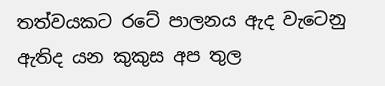තත්වයකට රටේ පාලනය ඇද වැටෙනු ඇතිද යන කුකුස අප තුල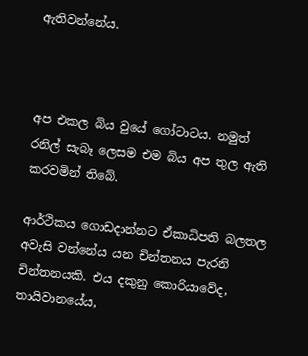ඇතිවන්නේය.



අප එකල බිය වුයේ ගෝටාටය. නමුත් රනිල් සැබෑ ලෙසම එම බිය අප තුල ඇති කරවමින් තිබේ.

ආර්ථිකය ගොඩදාන්නට ඒකාධිපති බලතල අවැසි වන්නේය යන චින්තනය පැරනි චින්තනයකි. එය දකුනු කොරියාවේද, තායිවානයේය,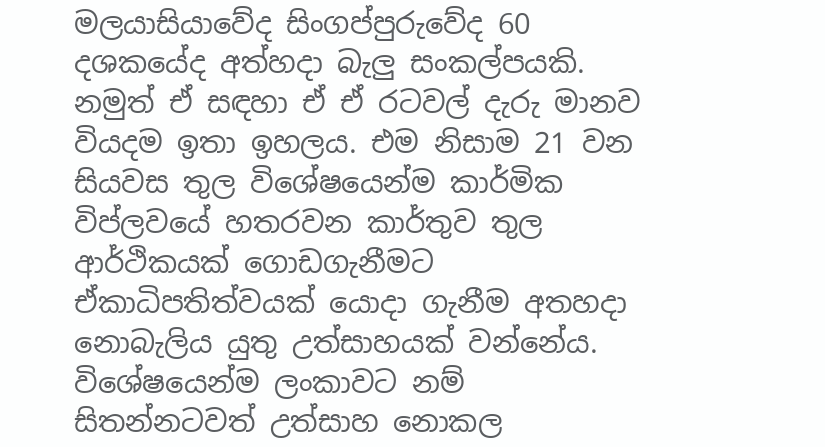මලයාසියාවේද සිංගප්පුරුවේද 60 දශකයේද අත්හදා බැලු සංකල්පයකි. නමුත් ඒ සඳහා ඒ ඒ රටවල් දැරු මානව වියදම ඉතා ඉහලය. එම නිසාම 21 වන සියවස තුල විශේෂයෙන්ම කාර්මික විප්ලවයේ හතරවන කාර්තුව තුල ආර්ථිකයක් ගොඩගැනීමට ඒකාධිපතිත්වයක් යොදා ගැනීම අතහදා නොබැලිය යුතු උත්සාහයක් වන්නේය. විශේෂයෙන්ම ලංකාවට නම් සිතන්නටවත් උත්සාහ නොකල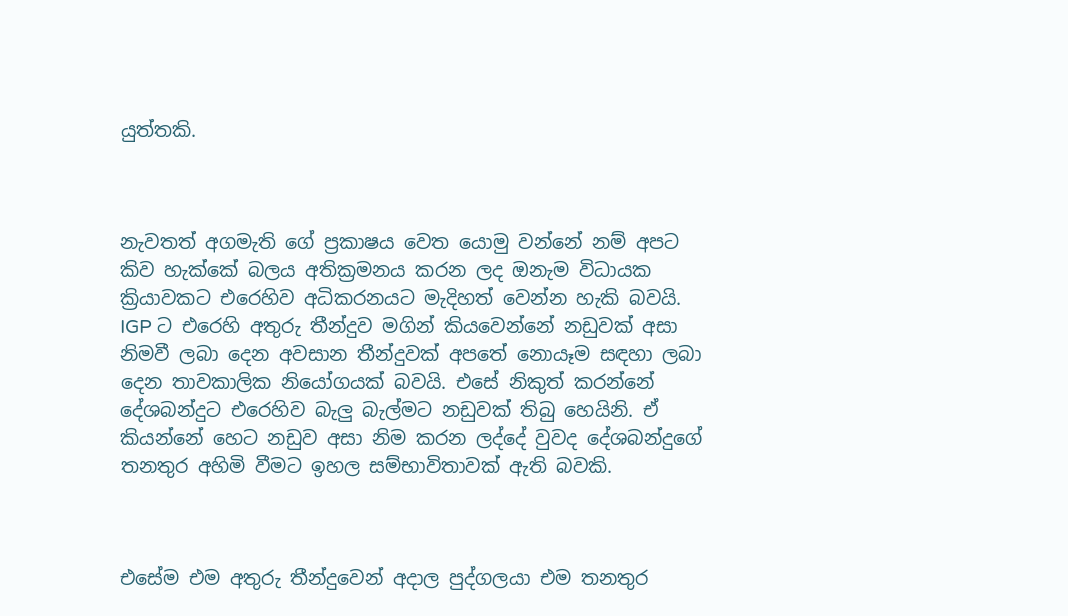යුත්තකි.



නැවතත් අගමැති ගේ ප්‍රකාෂය වෙත යොමු වන්නේ නම් අපට කිව හැක්කේ බලය අතික්‍රමනය කරන ලද ඔනැම විධායක ක්‍රියාවකට එරෙහිව අධිකරනයට මැදිහත් වෙන්න හැකි බවයි. IGP ට එරෙහි අතුරු තීන්දුව මගින් කියවෙන්නේ නඩුවක් අසා නිමවී ලබා දෙන අවසාන තීන්දුවක් අපතේ නොයෑම සඳහා ලබා දෙන තාවකාලික නියෝගයක් බවයි. එසේ නිකුත් කරන්නේ දේශබන්දුට එරෙහිව බැලු බැල්මට නඩුවක් තිබු හෙයිනි. ඒ කියන්නේ හෙට නඩුව අසා නිම කරන ලද්දේ වුවද දේශබන්දුගේ තනතුර අහිමි වීමට ඉහල සම්භාවිතාවක් ඇති බවකි.



එසේම එම අතුරු තීන්දුවෙන් අදාල පුද්ගලයා එම තනතුර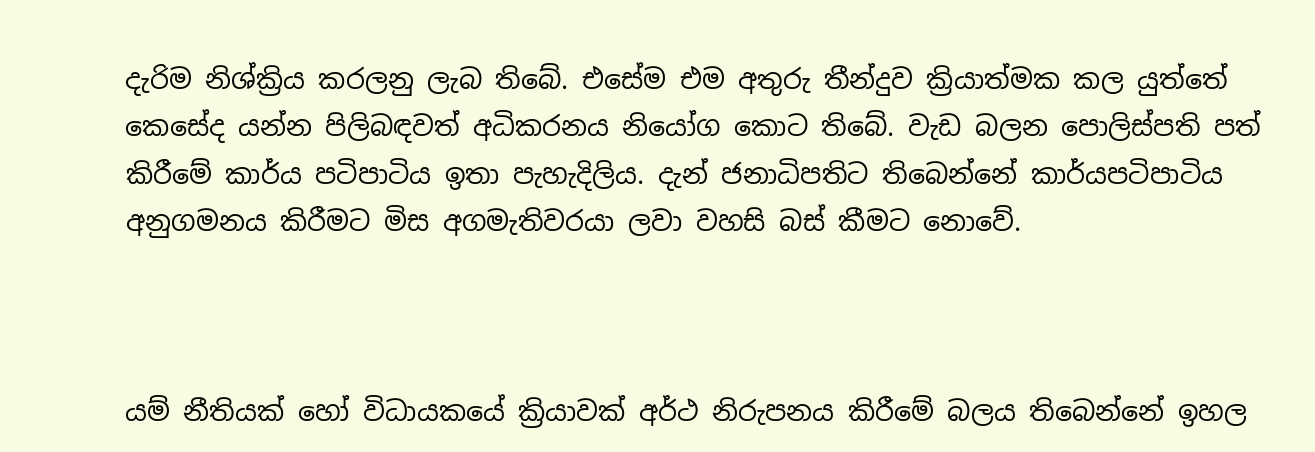දැරිම නිශ්ක්‍රිය කරලනු ලැබ තිබේ. එසේම එම අතුරු තීන්දුව ක්‍රියාත්මක කල යුත්තේ කෙසේද යන්න පිලිබඳවත් අධිකරනය නියෝග කොට තිබේ. වැඩ බලන පොලිස්පති පත් කිරීමේ කාර්ය පටිපාටිය ඉතා පැහැදිලිය. දැන් ජනාධිපතිට තිබෙන්නේ කාර්යපටිපාටිය අනුගමනය කිරීමට මිස අගමැතිවරයා ලවා වහසි බස් කීමට නොවේ.



යම් නීතියක් හෝ විධායකයේ ක්‍රියාවක් අර්ථ නිරුපනය කිරීමේ බලය තිබෙන්නේ ඉහල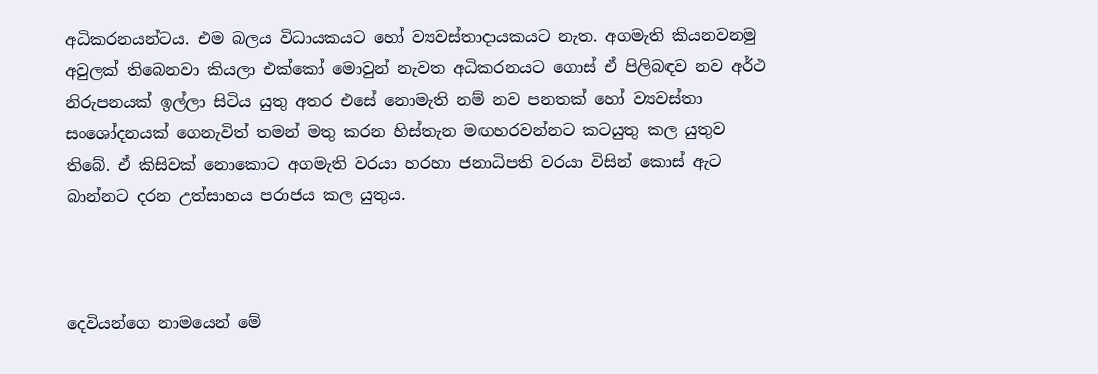අධිකරනයන්ටය. එම බලය විධායකයට හෝ ව්‍යවස්තාදායකයට නැත. අගමැති කියනවනමු අවුලක් තිබෙනවා කියලා එක්කෝ මොවුන් නැවත අධිකරනයට ගොස් ඒ පිලිබඳව නව අර්ථ නිරුපනයක් ඉල්ලා සිටිය යුතු අතර එසේ නොමැති නම් නව පනතක් හෝ ව්‍යවස්තා සංශෝදනයක් ගෙනැවිත් තමන් මතු කරන හිස්තැන මඟහරවන්නට කටයුතු කල යුතුව තිබේ. ඒ කිසිවක් නොකොට අගමැති වරයා හරහා ජනාධිපති වරයා විසින් කොස් ඇට බාන්නට දරන උත්සාහය පරාජය කල යුතුය.



දෙවියන්ගෙ නාමයෙන් මේ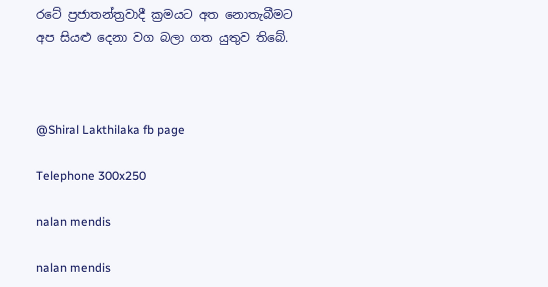රටේ ප්‍රජාතන්ත්‍රවාදී ක්‍රමයට අත නොතැබීමට අප සියළු දෙනා වග බලා ගත යුතුව තිබේ.



@Shiral Lakthilaka fb page

Telephone 300x250

nalan mendis

nalan mendis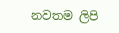නවතම ලිපි